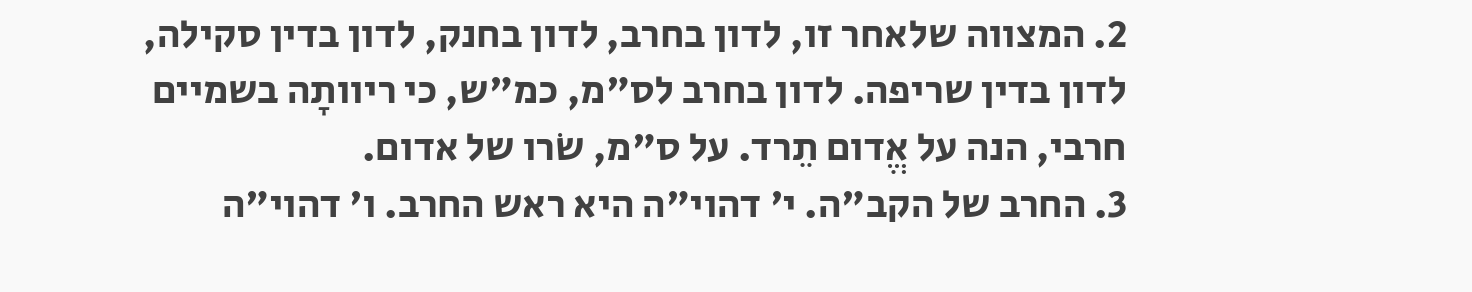2. המצווה שלאחר זו, לדון בחרב, לדון בחנק, לדון בדין סקילה, לדון בדין שריפה. לדון בחרב לס"מ, כמ"ש, כי ריוותָה בשמיים חרבי, הנה על אֱדום תֵרד. על ס"מ, שׂרו של אדום.
3. החרב של הקב"ה. י' דהוי"ה היא ראש החרב. ו' דהוי"ה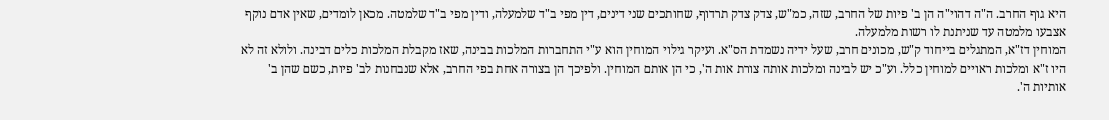היא גוף החרב. ה"ה דהוי"ה הן ב' פיות של החרב, שזה, כמ"ש, צדק צדק תרדוף, שחותכים שני דינים, דין מפי ב"ד שלמעלה, ודין מפי ב"ד שלמטה. מכאן לומדים, שאין אדם נוקף אצבעו מלמטה עד שניתנת לו רשות מלמעלה.
המוחין דז"א, המתגלים בייחוד ק"ש, מכונים חרב, שעל ידיה נשמדת הס"א. ועיקר גילוי המוחין הוא ע"י התחברות המלכות בבינה, שאז מקבלת המלכות כלים דבינה. ולולא זה לא היו ז"א ומלכות ראויים למוחין כלל. וע"כ יש לבינה ומלכות אותה צורת אות ה', כי הן אותם המוחין. ולפיכך הן בצורה אחת בפי החרב, אלא שנבחנות לב' פיות, כשם שהן ב' אותיות ה'.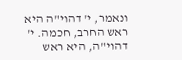ונאמר, י' דהוי"ה היא ראש החרב, חכמה. י' דהוי"ה, היא ראש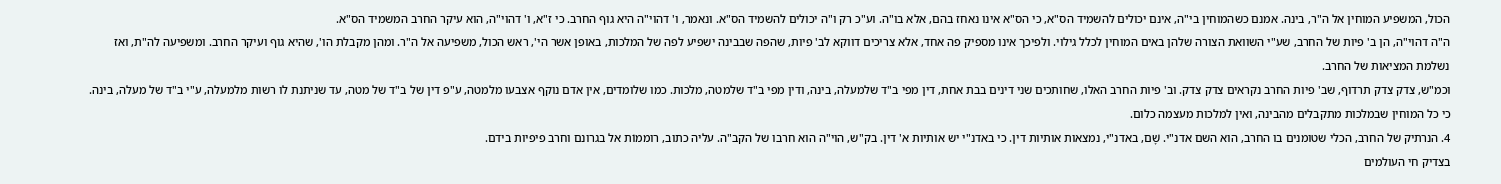הכול, המשפיע המוחין אל ה"ר, בינה. אמנם כשהמוחין בי"ה, אינם יכולים להשמיד הס"א, כי הס"א אינו נאחז בהם, אלא בו"ה. וע"כ רק ו"ה יכולים להשמיד הס"א. ונאמר, ו' דהוי"ה היא גוף החרב. כי ז"א, ו' דהוי"ה, הוא עיקר החרב המשמיד הס"א.
ה"ה דהוי"ה, הן ב' פיות של החרב, שע"י השוואת הצורה שלהן באים המוחין לכלל גילוי. ולפיכך אינו מספיק פה אחד, אלא צריכים דווקא לב' פיות, שהפה שבבינה ישפיע לפה של המלכות, באופן אשר הי', ראש הכול, משפיעה אל ה"ר. ומהן מקבלת הו', שהיא גוף ועיקר החרב. ומשפיעה לה"ת, ואז נשלמת המציאות של החרב.
וכמ"ש, צדק צדק תרדוף, שב' פיות החרב נקראים צדק צדק. וב' פיות החרב האלו, שחותכים שני דינים בבת אחת, דין מפי ב"ד שלמעלה, בינה, ודין מפי ב"ד שלמטה, מלכות. כמו שלומדים, אין אדם נוקף אצבעו מלמטה, ע"פ דין של ב"ד של מטה, עד שניתנת לו רשות מלמעלה, ע"י ב"ד של מעלה, בינה. כי כל המוחין שבמלכות מתקבלים מהבינה, ואין למלכות מעצמה כלום.
4. הנרתיק של החרב, הכלי שטומנים בו החרב, הוא השם אדנ"י. שָׁם, באדנ"י, נמצאות אותיות דין. כי באדנ"י יש אותיות א' דין. בק"ש, הוי"ה הוא חרבו של הקב"ה. עליה כתוב, רוממוֹת אל בגרונם וחרב פיפיות בידם.
בצדיק חי העולמים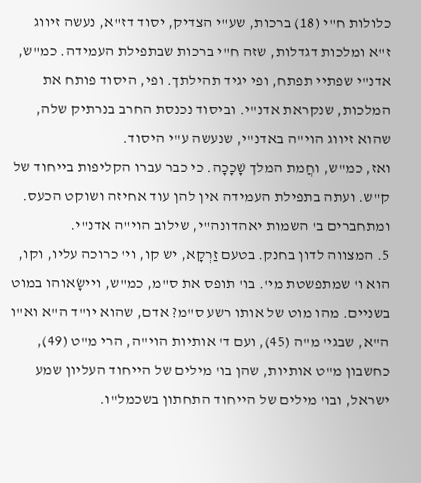כלולות ח"י (18) ברכות, שע"י הצדיק, יסוד דז"א, נעשה זיווג ז"א ומלכות דגדלות, שזה ח"י ברכות שבתפילת העמידה. כמ"ש, אדנ"י שפתיי תפתח, ופי יגיד תהילתך. ופי, היסוד פותח את המלכות, שנקראת אדנ"י. וביסוד נכנסת החרב בנרתיק שלה, שהוא זיווג הוי"ה באדנ"י, שנעשה ע"י היסוד.
ואז, כמ"ש, וחֲמת המלך שָׁכָכָה. כי כבר עברו הקליפות בייחוד של ק"ש. ועתה בתפילת העמידה אין להן עוד אחיזה ושוקט הכעס. ומתחברים ב' השמות יאהדונה"י, שילוב הוי"ה אדנ"י.
5. המצווה לדון בחנק. בטעם זַרְקָא, יש קו, וי' כרוכה עליו, וקו, הוא ו' שמתפשטת מי'. בו' תופס את ס"מ, כמ"ש, ויישָׂאוהו במוט בשניים. מהו מוט של אותו רשע ס"מ? אדם, שהוא יו"ד ה"א וא"ו ה"א, שבגי' מ"ה (45), ועם ד' אותיות הוי"ה, הרי מ"ט (49), כחשבון מ"ט אותיות, שהן בו' מילים של הייחוד העליון שמע ישראל, ובו' מילים של הייחוד התחתון בשכמל"ו.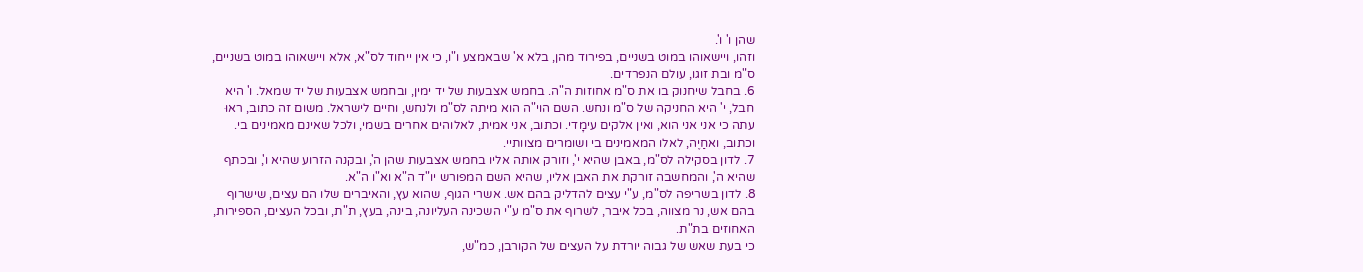שהן ו' ו'.
וזהו, ויישאוהו במוט בשניים, בפירוד מהן, בלא א' שבאמצע ו"ו, כי אין ייחוד לס"א, אלא ויישאוהו במוט בשניים, ס"מ ובת זוגו, עולם הנפרדים.
6. בחבל שיחנוק בו את ס"מ אחוזות ה"ה. בחמש אצבעות של יד ימין, ובחמש אצבעות של יד שמאל. ו' היא חבל, י' היא החניקה של ס"מ ונחש. השם הוי"ה הוא מיתה לס"מ ולנחש, וחיים לישראל. משום זה כתוב, ראוּ עתה כי אני אני הוא, ואין אלקים עימָדי. וכתוב, אני אמית, לאלוהים אחרים בשמי, ולכל שאינם מאמינים בי. וכתוב, ואחַיֶה, לאלו המאמינים בי ושומרים מצוותיי.
7. לדון בסקילה לס"מ, באבן שהיא י', וזורק אותה אליו בחמש אצבעות שהן ה', ובקנה הזרוע שהיא ו', ובכתף שהיא ה', והמחשבה זורקת את האבן אליו, שהיא השם המפורש יו"ד ה"א וא"ו ה"א.
8. לדון בשריפה לס"מ, ע"י עצים להדליק בהם אש. אשרי הגוף, שהוא עץ, והאיברים שלו הם עצים, שישרוף בהם אש, נר מצווה, בכל איבר, לשרוף את ס"מ ע"י השכינה העליונה, בינה, בעץ, ת"ת, ובכל העצים, הספירות, האחוזים בת"ת.
כי בעת שאש של גבוה יורדת על העצים של הקורבן, כמ"ש,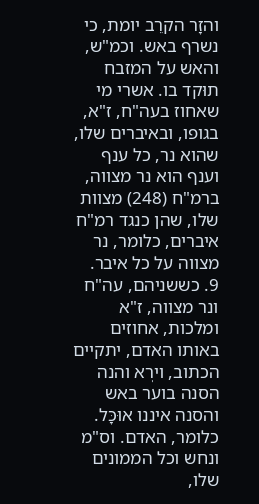והזָר הקרֵב יומת, כי נשרף באש. וכמ"ש, והאש על המזבח תוּקד בו. אשרי מי שאחוז בעה"ח, ז"א, בגופו, ובאיברים שלו, שהוא נר, כל ענף וענף הוא נר מצווה, ברמ"ח (248) מצוות שלו, שהן כנגד רמ"ח איברים, כלומר, נר מצווה על כל איבר.
9. כששניהם, עה"ח ונר מצווה, ז"א ומלכות, אחוזים באותו האדם, יתקיים הכתוב, וירְא והנה הסנה בוער באש והסנה איננו אוּכָּל. כלומר, האדם. וס"מ ונחש וכל הממונים שלו,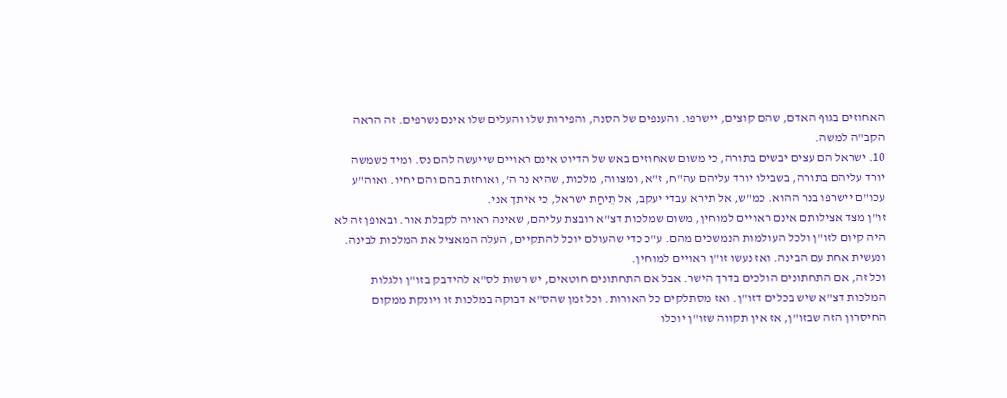האחוזים בגוף האדם, שהם קוצים, יישרפו. והענפים של הסנה, והפירות שלו והעלים שלו אינם נשרפים. זה הראה הקב"ה למשה.
10. ישראל הם עצים יבשים בתורה, כי משום שאחוזים באש של הדיוט אינם ראויים שייעשה להם נס. ומיד כשמשה יורד עליהם בתורה, בשבילו יורד עליהם עה"ח, ז"א, ומצווה, מלכות, שהיא נר ה', ואוחזת בהם והם יחיו. ואוה"ע עכו"ם יישרפו בנר ההוא. כמ"ש, אל תירא עבדי יעקב, אל תֵיחַת ישראל, כי איתך אני.
זו"ן מצד אצילותם אינם ראויים למוחין, משום שמלכות דצ"א רובצת עליהם, שאינה ראויה לקבלת אור. ובאופן זה לא היה קיום לזו"ן ולכל העולמות הנמשכים מהם. ע"כ כדי שהעולם יוכל להתקיים, העלה המאציל את המלכות לבינה. ונעשית אחת עם הבינה. ואז נעשו זו"ן ראויים למוחין.
וכל זה, אם התחתונים הולכים בדרך הישר. אבל אם התחתונים חוטאים, יש רשות לס"א להידבק בזו"ן ולגלות המלכות דצ"א שיש בכלים דזו"ן. ואז מסתלקים כל האורות. וכל זמן שהס"א דבוקה במלכות זו ויונקת ממקום החיסרון הזה שבזו"ן, אז אין תקווה שזו"ן יוכלו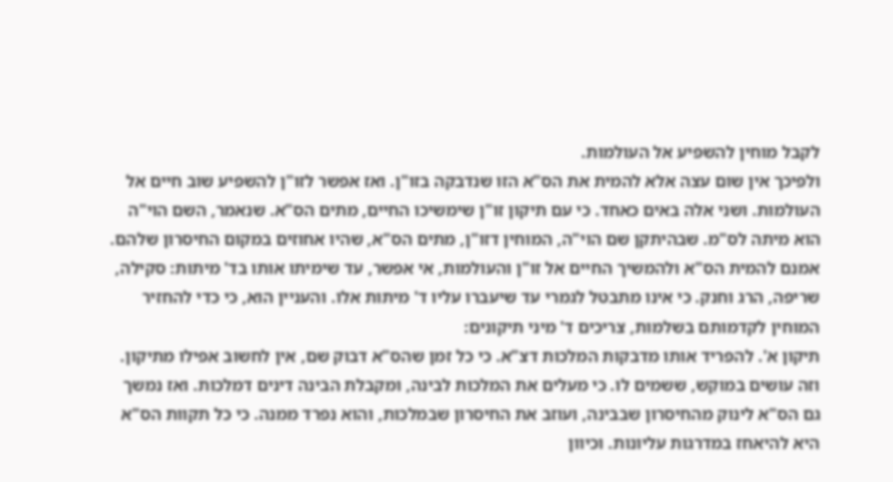לקבל מוחין להשפיע אל העולמות.
ולפיכך אין שום עצה אלא להמית את הס"א הזו שנדבקה בזו"ן. ואז אפשר לזו"ן להשפיע שוב חיים אל העולמות. ושני אלה באים כאחד. כי עם תיקון זו"ן שימשיכו החיים, מתים הס"א. שנאמר, השם הוי"ה הוא מיתה לס"מ. שבהיתקן שם הוי"ה, המוחין דזו"ן, מתים הס"א, שהיו אחוזים במקום החיסרון שלהם.
אמנם להמית הס"א ולהמשיך החיים אל זו"ן והעולמות, אי אפשר, עד שימיתו אותו בד' מיתות: סקילה, שריפה, הרג וחנק. כי אינו מתבטל לגמרי עד שיעברו עליו ד' מיתות אלו. והעניין הוא, כי כדי להחזיר המוחין לקדמותם בשלמות, צריכים ד' מיני תיקונים:
תיקון א'. להפריד אותו מדבקות המלכות דצ"א. כי כל זמן שהס"א דבוק שם, אין לחשוב אפילו מתיקון. וזה עושים במוקֵש, ששמים לו. כי מעלים את המלכות לבינה, ומקבלת הבינה דינים דמלכות. ואז נמשך גם הס"א לינוק מהחיסרון שבבינה, ועוזב את החיסרון שבמלכות, והוא נפרד ממנה. כי כל תקוות הס"א היא להיאחז במדרגות עליונות. וכיוון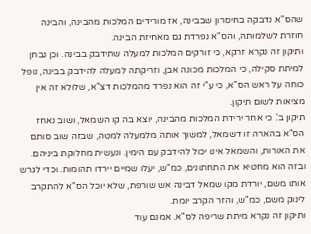שהס"א נדבקה בחיסרון שבבינה, אז מורידים המלכות מהבינה, והבינה חוזרת לשלמותה, והס"א נפרדת גם מאחיזת הבינה.
ותיקון זה נקרא זרקא, כי זורקים המלכות למעלה שתידבק בבינה. וכן נבחן למיתת סקילה, כי המלכות מכונה אבן, וזריקתה למעלה להידבק בבינה, נופל כוחה על ראש הס"א, כי ע"י זה הוא נפרד מהמלכות דצ"א, שלולא זה אין מציאות לשום תיקון.
תיקון ב'. כי אחר ירידת המלכות מהבינה, יוצא בה קו השמאל, ושוב נאחז הס"א בהארה זו דשמאל, למשוך אותה מלמעלה למטה, שבזה שוב סותם את האורות, והשמאל אינו יכול להידבק עם הימין. ונעשית מחלוקת ביניהם. ובזה הוא מחטיא את התחתונים, כמ"ש, יעלו שמיים יירדו תהומות. וכדי לגרש אותו משם, יורדת מקו שמאל דבינה אש שורפת, שלא יוכל הס"א להתקרב לינוק משם, כמ"ש, והזר הקרב יומת.
ותיקון זה נקרא מיתת שריפה לס"א. אמנם עוד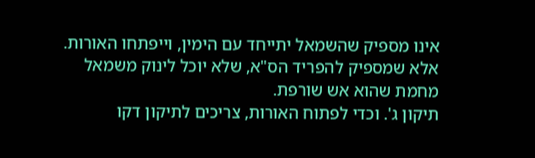אינו מספיק שהשמאל יתייחד עם הימין, וייפתחו האורות. אלא שמספיק להפריד הס"א, שלא יוכל לינוק משמאל מחמת שהוא אש שורפת.
תיקון ג'. וכדי לפתוח האורות, צריכים לתיקון דקו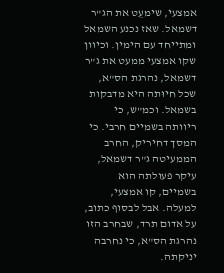אמצעי, שימעֵט את הג"ר דשמאל. שאז נכנע השמאל ומתייחד עם הימין. וכיוון שקו אמצעי ממעט את ג"ר דשמאל, נהרגת הס"א, שכל חיוּתה היא מדבקות בשמאל. וכמ"ש, כי ריוותה בשמיים חרבי. כי המסך דחיריק, החרב הממעיטה ג"ר דשמאל, עיקר פעולתה הוא בשמיים, קו אמצעי, למעלה. אבל לבסוף כתוב, על אדום תרד, שבחרב הזו נהרגת הס"א, כי נחרבה יניקתה.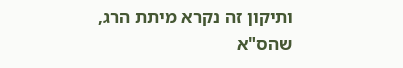ותיקון זה נקרא מיתת הרג, שהס"א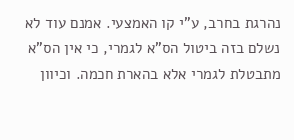נהרגת בחרב, ע"י קו האמצעי. אמנם עוד לא נשלם בזה ביטול הס"א לגמרי, כי אין הס"א מתבטלת לגמרי אלא בהארת חכמה. וכיוון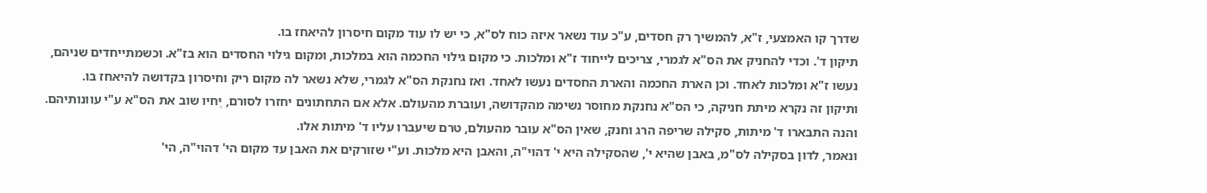שדרך קו האמצעי, ז"א, להמשיך רק חסדים, ע"כ עוד נשאר איזה כוח לס"א, כי יש לו עוד מקום חיסרון להיאחז בו.
תיקון ד'. וכדי להחניק את הס"א לגמרי, צריכים לייחוד ז"א ומלכות. כי מקום גילוי החכמה הוא במלכות, ומקום גילוי החסדים הוא בז"א. וכשמתייחדים שניהם, נעשו ז"א ומלכות לאחד. וכן הארת החכמה והארת החסדים נעשו לאחד. ואז נחנקת הס"א לגמרי, שלא נשאר לה מקום ריק וחיסרון בקדושה להיאחז בו.
ותיקון זה נקרא מיתת חניקה, כי הס"א נחנקת מחוסר נשימה מהקדושה, ועוברת מהעולם. אלא אם התחתונים יחזרו לסוּרם, יְחיו שוב את הס"א ע"י עוונותיהם.
והנה התבארו ד' מיתות, סקילה שריפה הרג וחנק, שאין הס"א עובר מהעולם, טרם שיעברו עליו ד' מיתות אלו.
ונאמר, לדון בסקילה לס"מ, באבן שהיא י', שהסקילה היא י' דהוי"ה, והאבן היא מלכות. וע"י שזורקים את האבן עד מקום הי' דהוי"ה, הי'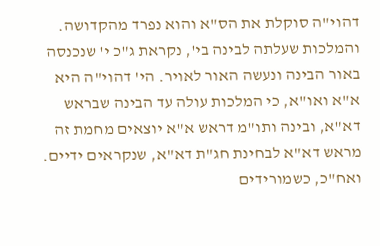דהוי"ה סוקלת את הס"א והוא נפרד מהקדושה. והמלכות שעלתה לבינה בי', נקראת ג"כ י' שנכנסה באור הבינה ונעשה האור לאויר. הי' דהוי"ה היא א"א ואו"א, כי המלכות עולה עד הבינה שבראש דא"א, ובינה ותו"מ דראש א"א יוצאים מחמת זה מראש דא"א לבחינת חג"ת דא"א, שנקראים ידיים.
ואח"כ, כשמורידים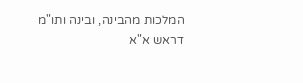המלכות מהבינה, ובינה ותו"מ דראש א"א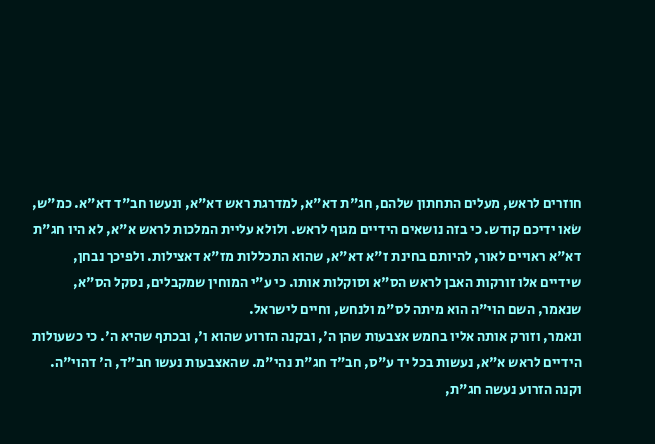חוזרים לראש, מעלים התחתון שלהם, חג"ת דא"א, למדרגת ראש דא"א, ונעשו חב"ד דא"א. כמ"ש, שׂאו ידיכם קודש. כי בזה נושאים הידיים מגוף לראש. ולולא עליית המלכות לראש א"א, לא היו חג"ת דא"א ראויים לאור, להיותם בחינת ז"א דא"א, שהוא התכללות מז"א דאצילות. ולפיכך נבחן, שידיים אלו זורקות האבן לראש הס"א וסוקלות אותו. כי ע"י המוחין שמקבלים, נסקל הס"א, שנאמר, השם הוי"ה הוא מיתה לס"מ ולנחש, וחיים לישראל.
ונאמר, וזורק אותה אליו בחמש אצבעות שהן ה', ובקנה הזרוע שהוא ו', ובכתף שהיא ה'. כי כשעולות הידיים לראש א"א, נעשות בכל יד ע"ס, חב"ד חג"ת נהי"מ. שהאצבעות נעשו חב"ד, ה' דהוי"ה. וקנה הזרוע נעשה חג"ת,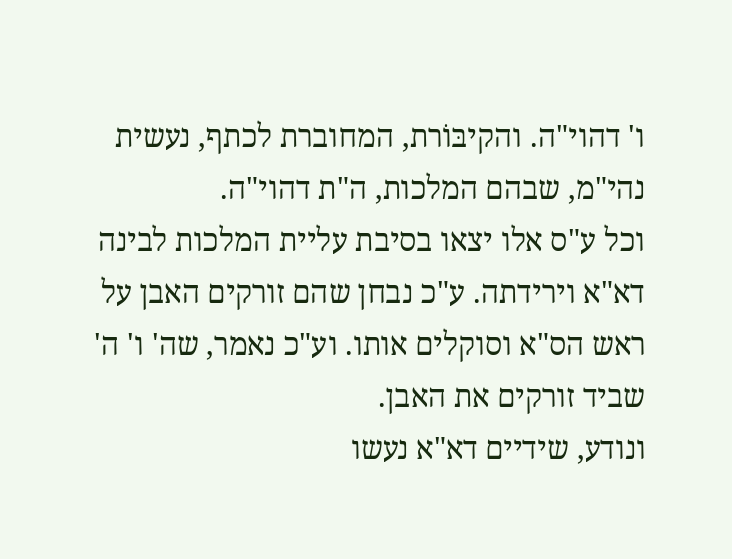ו' דהוי"ה. והקיבּוֹרת, המחוברת לכתף, נעשית נהי"מ, שבהם המלכות, ה"ת דהוי"ה.
וכל ע"ס אלו יצאו בסיבת עליית המלכות לבינה דא"א וירידתה. ע"כ נבחן שהם זורקים האבן על ראש הס"א וסוקלים אותו. וע"כ נאמר, שה' ו' ה' שביד זורקים את האבן.
ונודע, שידיים דא"א נעשו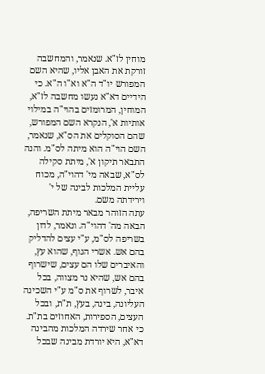מוחין לז"א. שנאמר, והמחשבה זורקת את האבן אליו, שהיא השם המפורש יו"ד ה"א וא"ו ה"א. כי הידיים דא"א נעשו מחשבה לז"א, המוחין, המרומזים בהוי"ה במילוי אותיות א', הנקרא השם המפורש, שהם הסוקלים את הס"א, שנאמר, השם הוי"ה הוא מיתה לס"מ. והנה התבאר תיקון א', מיתת סקילה לס"א, שבאה מי' דהוי"ה, מכוח עליית המלכות לבינה של י' וירידתה משם.
עתה הזוהר מבאר מיתת השריפה, הבאה מה' דהוי"ה. ונאמר, לדון בשריפה לס"מ, ע"י עצים להדליק בהם אש. אשרי הגוף, שהוא עץ, והאיברים שלו הם עצים, שישרוף בהם אש, שהיא נר מצווה, בכל איבר, לשרוף את ס"מ ע"י השכינה העליונה, בינה, בעץ, ת"ת, ובכל העצים, הספירות, האחוזים בת"ת.
כי אחר שירדה המלכות מהבינה דא"א, היא יורדת מבינה שבכל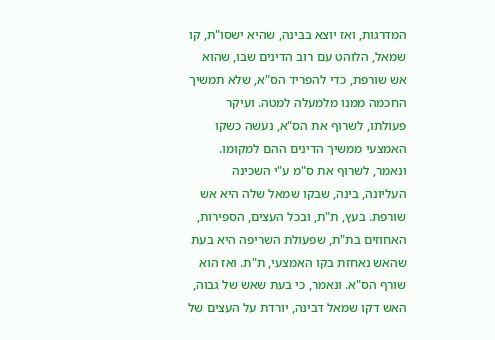המדרגות, ואז יוצא בבינה, שהיא ישסו"ת, קו שמאל, הלוהט עם רוב הדינים שבו, שהוא אש שורפת, כדי להפריד הס"א, שלא תמשיך החכמה ממנו מלמעלה למטה. ועיקר פעולתו, לשרוף את הס"א, נעשה כשקו האמצעי ממשיך הדינים ההם למקומו.
ונאמר, לשרוף את ס"מ ע"י השכינה העליונה, בינה, שבקו שמאל שלה היא אש שורפת. בעץ, ת"ת, ובכל העצים, הספירות, האחוזים בת"ת, שפעולת השריפה היא בעת שהאש נאחזת בקו האמצעי, ת"ת. ואז הוא שורף הס"א. ונאמר, כי בעת שאש של גבוה, האש דקו שמאל דבינה, יורדת על העצים של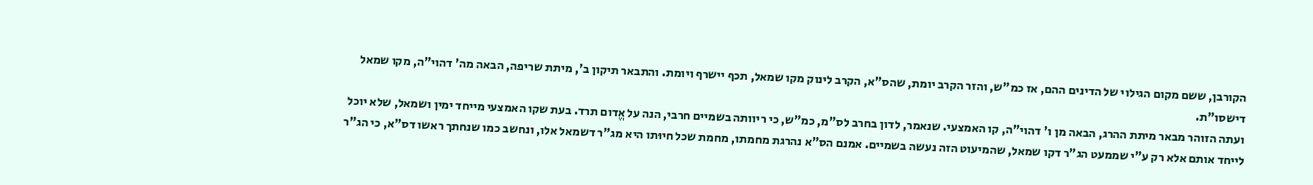הקורבן, ששם מקום הגילוי של הדינים ההם, אז כמ"ש, והזר הקרב יומת, שהס"א, הקרב לינוק מקו שמאל, תכף יישרף ויומת. והתבאר תיקון ב', מיתת שריפה, הבאה מה' דהוי"ה, מקו שמאל דישסו"ת.
ועתה הזוהר מבאר מיתת ההרג, הבאה מן ו' דהוי"ה, קו האמצעי. שנאמר, לדון בחרב לס"מ, כמ"ש, כי ריוותה בשמיים חרבי, הנה על אֱדום תרד. בעת שקו האמצעי מייחד ימין ושמאל, שלא יוכל לייחד אותם אלא רק ע"י שממעט הג"ר דקו שמאל, שהמיעוט הזה נעשה בשמיים. אמנם הס"א נהרגת מחמתו, מחמת שכל חיוּתו היא מג"ר דשמאל אלו, ונחשב כמו שנחתך ראשו דס"א, כי הג"ר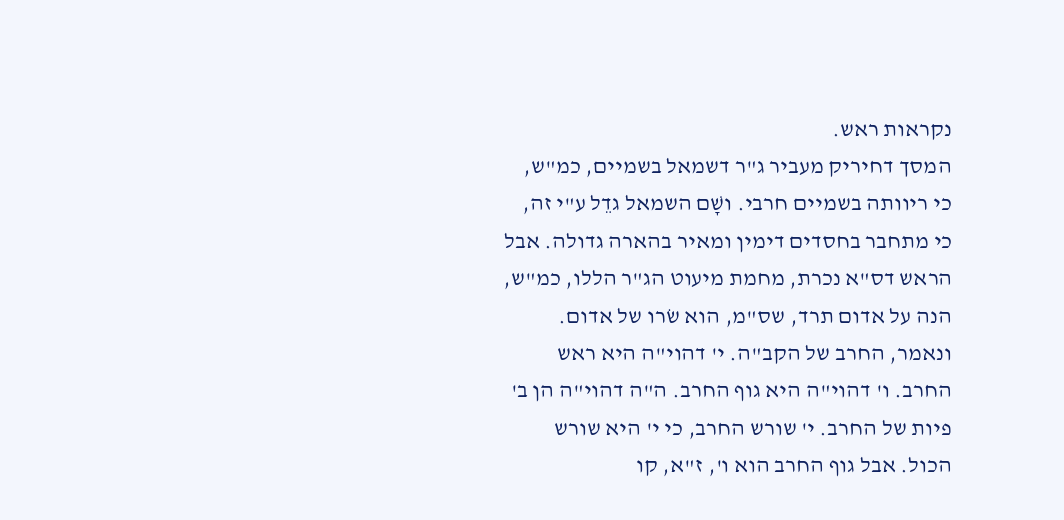נקראות ראש.
המסך דחיריק מעביר ג"ר דשמאל בשמיים, כמ"ש, כי ריוותה בשמיים חרבי. ושָׁם השמאל גדֵל ע"י זה, כי מתחבר בחסדים דימין ומאיר בהארה גדולה. אבל הראש דס"א נכרת, מחמת מיעוט הג"ר הללו, כמ"ש, הנה על אדום תרד, שס"מ, הוא שׂרו של אדום.
ונאמר, החרב של הקב"ה. י' דהוי"ה היא ראש החרב. ו' דהוי"ה היא גוף החרב. ה"ה דהוי"ה הן ב' פיות של החרב. י' שורש החרב, כי י' היא שורש הכול. אבל גוף החרב הוא ו', ז"א, קו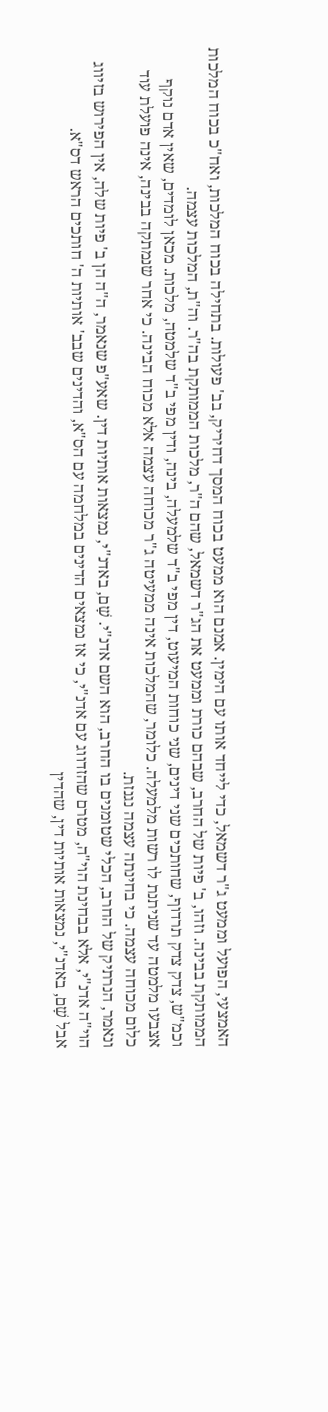האמצעי, הפועל וממעט ג"ר דשמאל, כדי לייחד אותו עם הימין. אמנם הוא ממעט בכוח המסך דחיריק, בב' פעולות. בתחילה בכוח המלכות, ואח"כ בכוח המלכות הממותקת בבינה. וזהו, ב' פיות של החרב, שבהם כורת וממעט את הג"ר דשמאל, שהם ה"ר, מלכות הממותקת בה"ר. וה"ת, המלכות עצמה.
וכמ"ש, צדק צדק תרדוף, שחותכים שני דינים, שני כוחות המיעוט, דין מפי ב"ד שלמעלה, בינה, ודין מפי ב"ד שלמטה, מלכות. מכאן לומדים, שאין אדם נוקף אצבעו מלמטה עד שניתנת לו רשות מלמעלה. כלומר, שהמלכות אינה ממעיטה ג"ר מכוחה עצמה אלא מכוח הבינה. כי אחר שנמתקה בבינה, אינה פועלת עוד כלום מכוחה עצמה. כי בחינתה עצמה נגנזת.
ונאמר, הנרתיק של החרב, הכלי שטומנים בו החרב, הוא השם אדנ"י. שָׁם, באדנ"י, נמצאות אותיות דין. שאע"פ שנאמר, ה"ה הן ב' פיות שלה, אין הפירוש בזיווג הוי"ה אדנ"י, אלא בבחינת הוי"ה, מטרם שהזדווג עם אדנ"י, כי אז נמצאים הדינים במלחמה עם הס"א, והדינים שבב' אותיות ה' חותכים הראש דס"א.
אבל שָׁם, באדנ"י, נמצאות אותיות דין, שהדין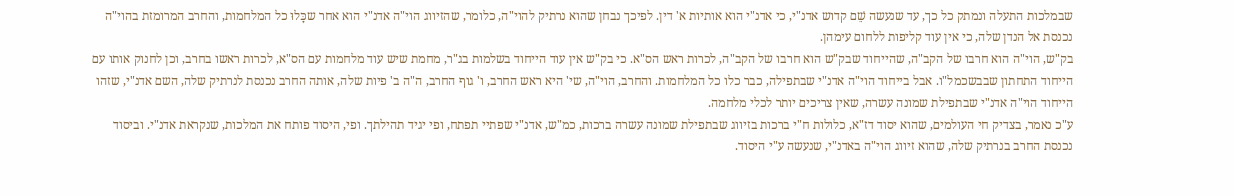שבמלכות התעלה ונמתק כל כך, עד שנעשה שֵׁם קדוש אדנ"י, כי אדנ"י הוא אותיות א' דין. לפיכך נבחן שהוא נרתיק להוי"ה, כלומר, שהזיווג הוי"ה אדנ"י הוא אחר שכָּלוּ כל המלחמות, והחרב המרומזת בהוי"ה נכנסת אל הנדן שלה, כי אין עוד קליפות ללחום עימהן.
בק"ש, הוי"ה הוא חרבו של הקב"ה, שהייחוד שבק"ש הוא חרבו של הקב"ה, לכרות ראש הס"א. כי בק"ש אין עוד הייחוד בשלמות בג"ר, מחמת שיש עוד מלחמות עם הס"א, לכרות ראשו בחרב, וכן לחנוק אותו עם הייחוד התחתון שבבשכמל"ו. אבל בייחוד הוי"ה אדנ"י שבתפילה, כבר כלו כל המלחמות. והחרב, הוי"ה, שי' היא ראש החרב, ו' גוף החרב, ה"ה ב' פיות שלה, אותה החרב נכנסת לנרתיק שלה, השם אדנ"י, שזהו הייחוד הוי"ה אדנ"י שבתפילת שמונה עשרה, שאין צריכים יותר לכלי מלחמה.
ע"כ נאמר, בצדיק חי העולמים, שהוא יסוד דז"א, כלולות ח"י ברכות בזיווג שבתפילת שמונה עשרה ברכות, כמ"ש, אדנ"י שפתיי תפתח, ופי יגיד תהילתך. ופי, היסוד פותח את המלכות, שנקראת אדנ"י. וביסוד נכנסת החרב בנרתיק שלה, שהוא זיווג הוי"ה באדנ"י, שנעשה ע"י היסוד.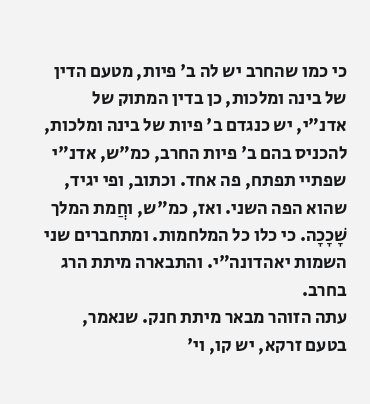כי כמו שהחרב יש לה ב' פיות, מטעם הדין של בינה ומלכות, כן בדין המתוק של אדנ"י, יש כנגדם ב' פיות של בינה ומלכות, להכניס בהם ב' פיות החרב, כמ"ש, אדנ"י שפתיי תפתח, פה אחד. וכתוב, ופי יגיד, שהוא הפה השני. ואז, כמ"ש, וחֲמת המלך שָׁכָכָה. כי כלו כל המלחמות. ומתחברים שני השמות יאהדונה"י. והתבארה מיתת הרג בחרב.
עתה הזוהר מבאר מיתת חנק. שנאמר, בטעם זרקא, יש קו, וי'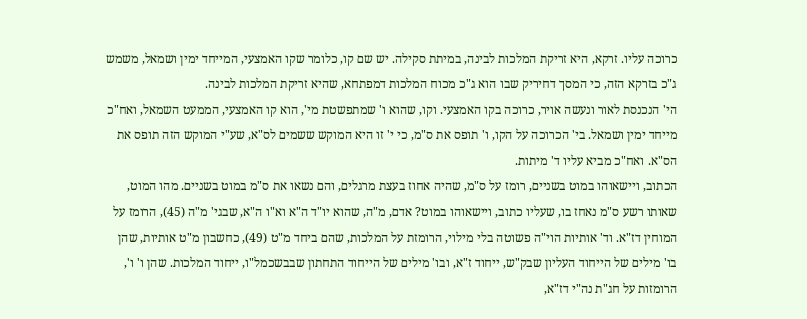כרוכה עליו. זרקא, היא זריקת המלכות לבינה, במיתת סקילה. יש שם קו, כלומר שקו האמצעי, המייחד ימין ושמאל, משמש ג"כ בזרקא הזה, כי המסך דחיריק שבו הוא ג"כ מכוח המלכות דמפתחא, שהיא זריקת המלכות לבינה.
הי' הנכנסת לאור ונעשה אויר, כרוכה בקו האמצעי. וקו, שהוא ו' שמתפשטת מי', הוא קו האמצעי, הממעט השמאל, ואח"כ מייחד ימין ושמאל. בי' הכרוכה על הקו, ו' תופס את ס"מ, כי י' זו היא המוקש ששמים לס"א, שע"י המוקש הזה תופס את הס"א. ואח"כ מביא עליו ד' מיתות.
הכתוב, ויישאוהו במוט בשניים, רומז על ס"מ, שהיה אחוז בעצת מרגלים, והם נשאו את ס"מ במוט בשניים. מהו המוט, שאותו רשע ס"מ נאחז בו, שעליו כתוב, ויישאוהו במוט? אדם, מ"ה, שהוא יו"ד ה"א וא"ו ה"א, שבגי' מ"ה (45), הרומז על המוחין דז"א. וד' אותיות הוי"ה פשוטה בלי מילוי, הרומזת על המלכות, שהם ביחד מ"ט (49), כחשבון מ"ט אותיות, שהן בו' מילים של הייחוד העליון שבק"ש, ייחוד ז"א, ובו' מילים של הייחוד התחתון שבבשכמל"ו, ייחוד המלכות. שהן ו' ו', הרומזות על חג"ת נה"י דז"א,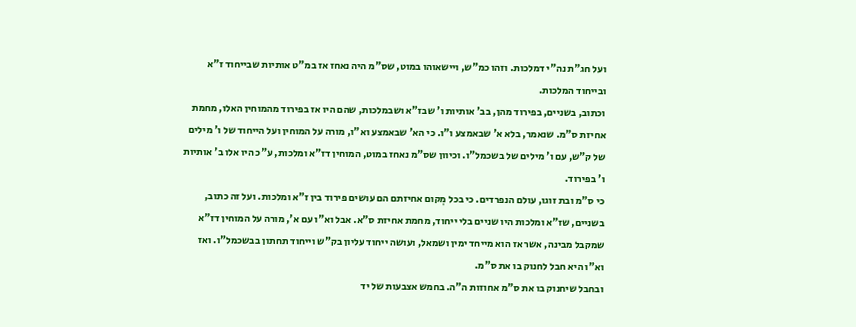ועל חג"ת נה"י דמלכות. וזהו כמ"ש, ויישאוהו במוט, שס"מ היה נאחז אז במ"ט אותיות שבייחוד ז"א ובייחוד המלכות.
וכתוב, בשניים, בפירוד מהן, בב' אותיות ו' שבז"א ושבמלכות, שהם היו אז בפירוד מהמוחין האלו, מחמת אחיזת ס"מ. שנאמר, בלא א' שבאמצע ו"ו. כי הא' שבאמצע וא"ו, מורה על המוחין ועל הייחוד של ו' מילים של ק"ש, עם ו' מילים של בשכמל"ו. וכיוון שס"מ נאחז במוט, המוחין דז"א ומלכות, ע"כ היו אלו ב' אותיות ו' בפירוד.
כי ס"מ ובת זוגו, עולם הנפרדים. כי בכל מְקום אחיזתם הם עושים פירוד בין ז"א ומלכות. ועל זה כתוב, בשניים, שז"א ומלכות היו שניים בלי ייחוד, מחמת אחיזת ס"א. אבל וא"ו עם א', מורה על המוחין דז"א שמקבל מבינה, אשר אז הוא מייחד ימין ושמאל, ועושה ייחוד עליון בק"ש וייחוד תחתון בבשכמל"ו. ואז וא"ו היא חבל לחנוק בו את ס"מ.
ובחבל שיחנוק בו את ס"מ אחוזות ה"ה. בחמש אצבעות של יד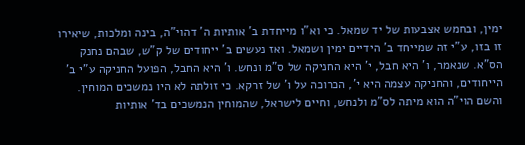ימין, ובחמש אצבעות של יד שמאל. כי וא"ו מייחדת ב' אותיות ה' דהוי"ה, בינה ומלכות, שיאירו זו בזו, ע"י זה שמייחד ב' הידיים ימין ושמאל. ואז נעשים ב' ייחודים של ק"ש, שבהם נחנק הס"א. שנאמר, ו' היא חבל, י' היא החניקה של ס"מ ונחש. ו' היא החבל, הפועל החניקה ע"י ב' הייחודים, והחניקה עצמה היא י', הכרוכה על ו' של זרקא. כי זולתה לא היו נמשכים המוחין.
והשם הוי"ה הוא מיתה לס"מ ולנחש, וחיים לישראל, שהמוחין הנמשכים בד' אותיות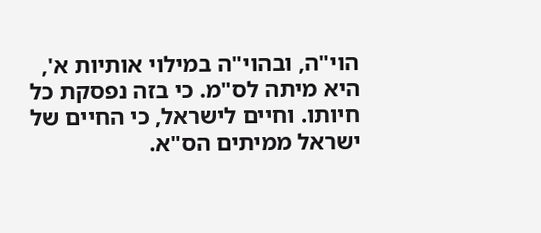הוי"ה, ובהוי"ה במילוי אותיות א', היא מיתה לס"מ. כי בזה נפסקת כל חיותו. וחיים לישראל, כי החיים של ישראל ממיתים הס"א.